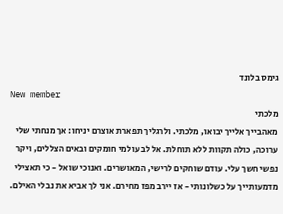גימס בלונד
New member
מלכתי
מאהבייך אלייך יבואו, מלכתי. ולרגליך תפארת אוצרם יניחו: אך מנחתי שלי ערוכה, כולה תקוות ללא תוחלת. אל לב עולמי חומקים ובאים הצללים, ויקר נפשי חשך עלי. עודם שוחקים לרישי, המאושרים. ואנוכי שואל - כי תאצילי מדמעותייך על כשלונותי - אז יירב מפז מחירם. אני לך אביא את נבלי האילם.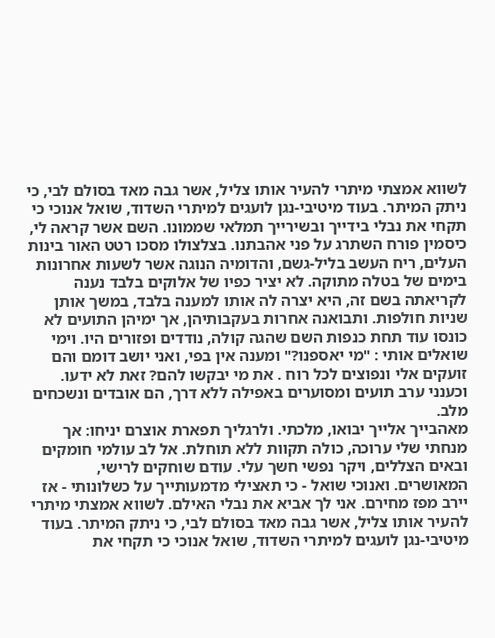לשווא אמצתי מיתרי להעיר אותו צליל, אשר גבה מאד בסולם לבי, כי ניתק המיתר. בעוד מיטיבי-נגן לועגים למיתרי השדוד, שואל אנוכי כי תקחי את נבלי בידייך ובשירייך תמלאי שממונו. השם אשר קראה לי, כיסמין פורח השתרג על פני אהבתנו. בצלצולו מסכו רטט האור בינות העלים, ריח העשב בליל-גשם, והדומיה הנוגה אשר לשעות אחרונות בימים של בטלה מתוקה. לא יציר כפיו של אלוקים בלבד נענה לקריאתה בשם זה, היא יצרה לה אותו למענה בלבד, במשך אותן שניות חולפות. ותבואנה אחרות בעקבותיהן, אך ימיהן התועים לא כונסו עוד תחת כנפות השם שהגה קולה, נודדים ופזורים היו. וימי שואלים אותי : "מי יאספנו?" ומענה אין בפי, ואני יושב דומם והם זועקים אלי ונפוצים לכל רוח . את מי יבקשו להם? זאת לא ידעו. וכענני ערב תועים ומסוערים באפילה ללא דרך, הם אובדים ונשכחים מלב.
מאהבייך אלייך יבואו, מלכתי. ולרגליך תפארת אוצרם יניחו: אך מנחתי שלי ערוכה, כולה תקוות ללא תוחלת. אל לב עולמי חומקים ובאים הצללים, ויקר נפשי חשך עלי. עודם שוחקים לרישי, המאושרים. ואנוכי שואל - כי תאצילי מדמעותייך על כשלונותי - אז יירב מפז מחירם. אני לך אביא את נבלי האילם. לשווא אמצתי מיתרי להעיר אותו צליל, אשר גבה מאד בסולם לבי, כי ניתק המיתר. בעוד מיטיבי-נגן לועגים למיתרי השדוד, שואל אנוכי כי תקחי את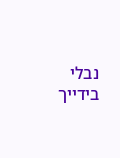נבלי בידייך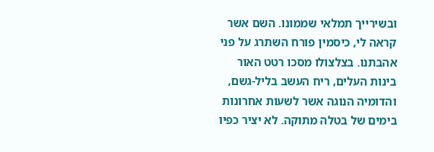ובשירייך תמלאי שממונו. השם אשר קראה לי, כיסמין פורח השתרג על פני אהבתנו. בצלצולו מסכו רטט האור בינות העלים, ריח העשב בליל-גשם, והדומיה הנוגה אשר לשעות אחרונות בימים של בטלה מתוקה. לא יציר כפיו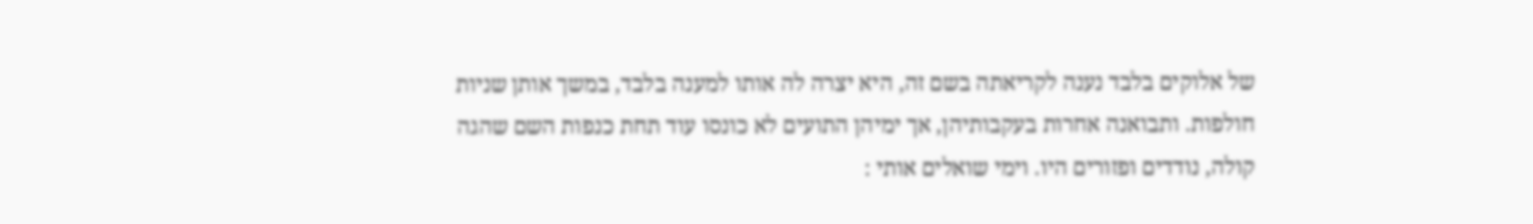של אלוקים בלבד נענה לקריאתה בשם זה, היא יצרה לה אותו למענה בלבד, במשך אותן שניות חולפות. ותבואנה אחרות בעקבותיהן, אך ימיהן התועים לא כונסו עוד תחת כנפות השם שהגה קולה, נודדים ופזורים היו. וימי שואלים אותי :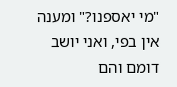"מי יאספנו?" ומענה אין בפי, ואני יושב דומם והם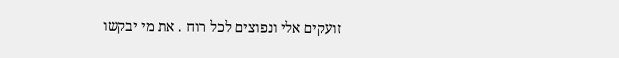זועקים אלי ונפוצים לכל רוח . את מי יבקשו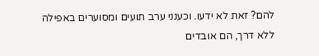להם? זאת לא ידעו. וכענני ערב תועים ומסוערים באפילה ללא דרך, הם אובדים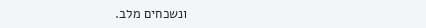ונשכחים מלב.